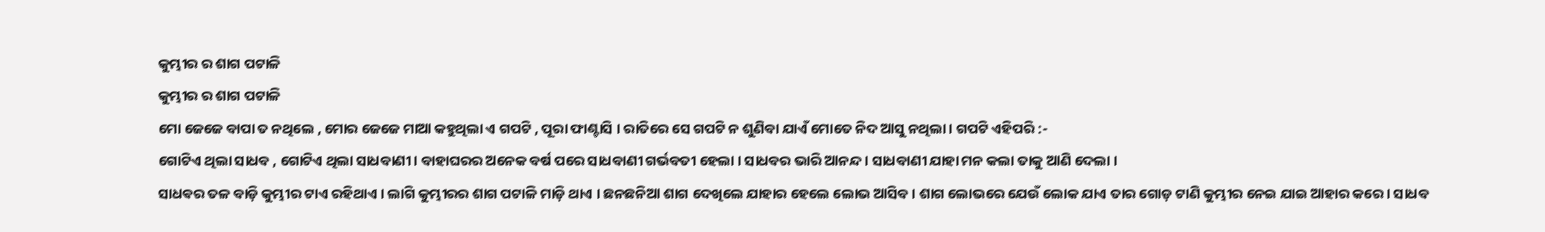କୁମ୍ଭୀର ର ଶାଗ ପଟାଳି
କୁମ୍ଭୀର ର ଶାଗ ପଟାଳି
ମୋ ଜେଜେ ବାପା ତ ନଥିଲେ , ମୋର ଜେଜେ ମାଆ କହୁଥିଲା ଏ ଗପଟି , ପୂରା ଫାଣ୍ଟାସି । ରାତିରେ ସେ ଗପଟି ନ ଶୁଣିବା ଯାଏଁ ମୋତେ ନିଦ ଆସୁ ନଥିଲା । ଗପଟି ଏହିପରି :-
ଗୋଟିଏ ଥିଲା ସାଧବ , ଗୋଟିଏ ଥିଲା ସାଧବାଣୀ । ବାହାଘରର ଅନେକ ବର୍ଷ ପରେ ସାଧବାଣୀ ଗର୍ଭବତୀ ହେଲା । ସାଧବର ଭାରି ଆନନ୍ଦ । ସାଧବାଣୀ ଯାହା ମନ କଲା ତାକୁ ଆଣି ଦେଲା ।
ସାଧଵର ତଳ ବାଡ଼ି କୁମ୍ଭୀର ଟାଏ ରହିଥାଏ । ଲାଗି କୁମ୍ଭୀରର ଶାଗ ପଟାଳି ମାଡ଼ି ଥାଏ । ଛନଛନିଆ ଶାଗ ଦେଖିଲେ ଯାହାର ହେଲେ ଲୋଭ ଆସିବ । ଶାଗ ଲୋଭରେ ଯେଉଁ ଲୋକ ଯାଏ ତାର ଗୋଡ଼ ଟାଣି କୁମ୍ଭୀର ନେଇ ଯାଇ ଆହାର କରେ । ସାଧବ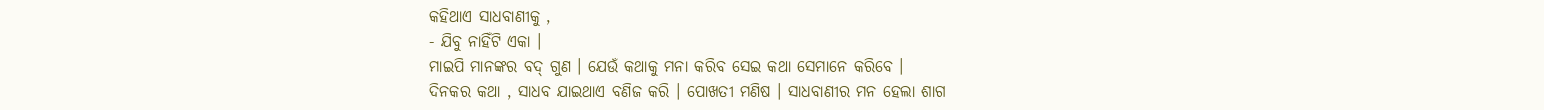କହିଥାଏ ସାଧବାଣୀକୁ ,
- ଯିବୁ ନାହିଁଟି ଏକା ।
ମାଇପି ମାନଙ୍କର ବଦ୍ ଗୁଣ । ଯେଉଁ କଥାକୁ ମନା କରିବ ସେଇ କଥା ସେମାନେ କରିବେ ।
ଦିନକର କଥା , ସାଧବ ଯାଇଥାଏ ବଣିଜ କରି । ପୋଖତୀ ମଣିଷ । ସାଧବାଣୀର ମନ ହେଲା ଶାଗ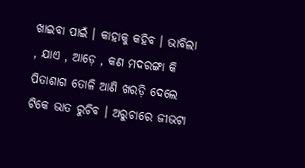ଖାଇବା ପାଇଁ । କାହାକୁ କହିବ । ଭାବିଲା , ଯାଏ , ଆଡ଼େ , କଣ ମଦରଙ୍ଗା କି ପିତାଶାଗ ତୋଳି ଆଣି ଖରଡ଼ି ଦେଲେ ଟିକେ ଭାତ ରୁଚିବ । ଅରୁଚାରେ ଜୀଭଟା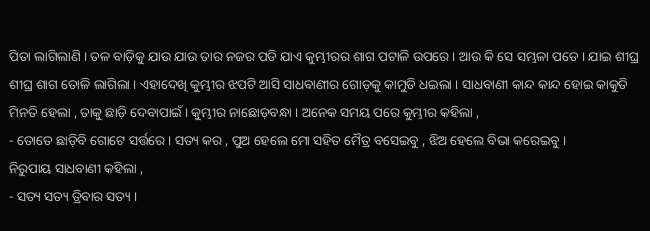ପିତା ଲାଗିଲାଣି । ତଳ ବାଡ଼ିକୁ ଯାଉ ଯାଉ ତାର ନଜର ପଡି ଯାଏ କୁମ୍ଭୀରର ଶାଗ ପଟାଳି ଉପରେ । ଆଉ କି ସେ ସମ୍ଭଳା ପଡେ । ଯାଇ ଶୀଘ୍ର ଶୀଘ୍ର ଶାଗ ତୋଳି ଲାଗିଲା । ଏହାଦେଖି କୁମ୍ଭୀର ଝପଟି ଆସି ସାଧବାଣୀର ଗୋଡ଼କୁ କାମୁଡି ଧଇଲା । ସାଧବାଣୀ କାନ୍ଦ କାନ୍ଦ ହୋଇ କାକୁତି ମିନତି ହେଲା , ତାକୁ ଛାଡ଼ି ଦେବାପାଇଁ । କୁମ୍ଭୀର ନାଛୋଡ଼ବନ୍ଧା । ଅନେକ ସମୟ ପରେ କୁମ୍ଭୀର କହିଲା ,
- ତୋତେ ଛାଡ଼ିବି ଗୋଟେ ସର୍ତ୍ତରେ । ସତ୍ୟ କର , ପୁଅ ହେଲେ ମୋ ସହିତ ମୈତ୍ର ବସେଇବୁ , ଝିଅ ହେଲେ ବିଭା କରେଇବୁ ।
ନିରୁପାୟ ସାଧବାଣୀ କହିଲା ,
- ସତ୍ୟ ସତ୍ୟ ତ୍ରିବାର ସତ୍ୟ ।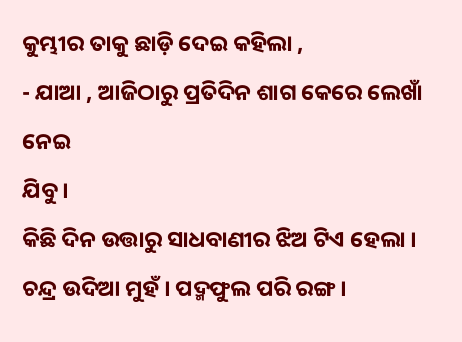କୁମ୍ଭୀର ତାକୁ ଛାଡ଼ି ଦେଇ କହିଲା ,
- ଯାଆ , ଆଜିଠାରୁ ପ୍ରତିଦିନ ଶାଗ କେରେ ଲେଖାଁ ନେଇ
ଯିବୁ ।
କିଛି ଦିନ ଉତ୍ତାରୁ ସାଧବାଣୀର ଝିଅ ଟିଏ ହେଲା । ଚନ୍ଦ୍ର ଉଦିଆ ମୁହଁ । ପଦ୍ମଫୁଲ ପରି ରଙ୍ଗ ।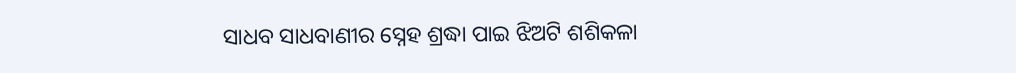ସାଧବ ସାଧବାଣୀର ସ୍ନେହ ଶ୍ରଦ୍ଧା ପାଇ ଝିଅଟି ଶଶିକଳା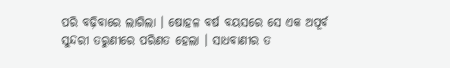ପରି ବଢ଼ିବାରେ ଲାଗିଲା । ଷୋହଳ ବର୍ଷ ବୟସରେ ସେ ଏକ ଅପୂର୍ବ ସୁନ୍ଦରୀ ତରୁଣୀରେ ପରିଣତ ହେଲା । ସାଧବାଣୀର ତ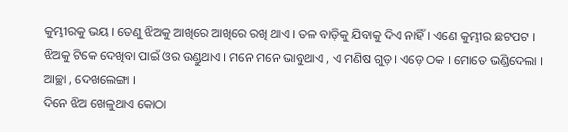କୁମ୍ଭୀରକୁ ଭୟ । ତେଣୁ ଝିଅକୁ ଆଖିରେ ଆଖିରେ ରଖି ଥାଏ । ତଳ ବାଡ଼ିକୁ ଯିବାକୁ ଦିଏ ନାହିଁ । ଏଣେ କୁମ୍ଭୀର ଛଟପଟ । ଝିଅକୁ ଟିକେ ଦେଖିବା ପାଇଁ ଓର ଉଣ୍ଡୁଥାଏ । ମନେ ମନେ ଭାବୁଥାଏ , ଏ ମଣିଷ ଗୁଡ଼। ଏଡ଼େ ଠକ । ମୋତେ ଭଣ୍ଡିଦେଲା । ଆଚ୍ଛା , ଦେଖଲେଙ୍ଗା ।
ଦିନେ ଝିଅ ଖେଳୁଥାଏ କୋଠା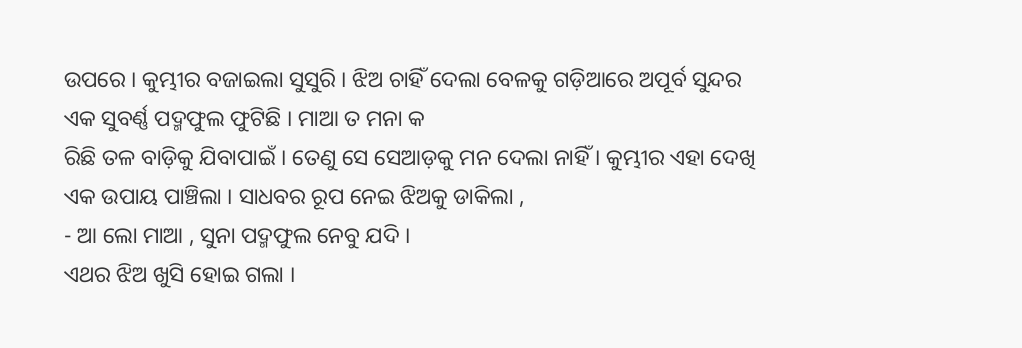ଉପରେ । କୁମ୍ଭୀର ବଜାଇଲା ସୁସୁରି । ଝିଅ ଚାହିଁ ଦେଲା ବେଳକୁ ଗଡ଼ିଆରେ ଅପୂର୍ବ ସୁନ୍ଦର ଏକ ସୁବର୍ଣ୍ଣ ପଦ୍ମଫୁଲ ଫୁଟିଛି । ମାଆ ତ ମନା କ
ରିଛି ତଳ ବାଡ଼ିକୁ ଯିବାପାଇଁ । ତେଣୁ ସେ ସେଆଡ଼କୁ ମନ ଦେଲା ନାହିଁ । କୁମ୍ଭୀର ଏହା ଦେଖି ଏକ ଉପାୟ ପାଞ୍ଚିଲା । ସାଧବର ରୂପ ନେଇ ଝିଅକୁ ଡାକିଲା ,
- ଆ ଲୋ ମାଆ , ସୁନା ପଦ୍ମଫୁଲ ନେବୁ ଯଦି ।
ଏଥର ଝିଅ ଖୁସି ହୋଇ ଗଲା ।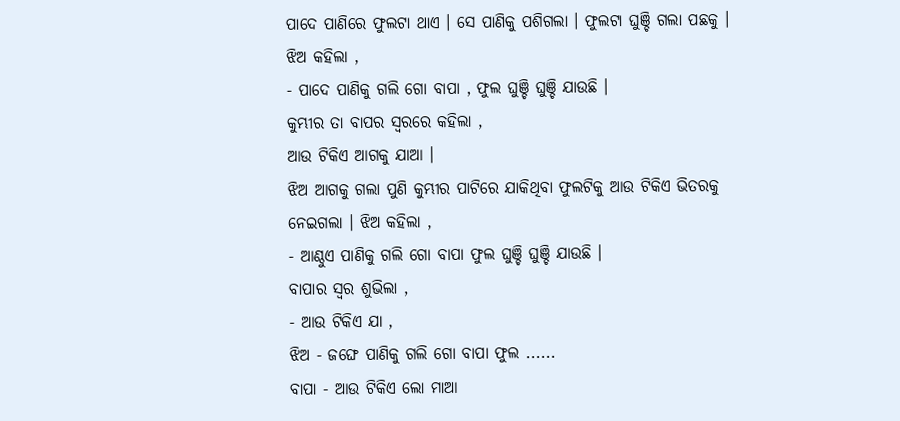ପାଦେ ପାଣିରେ ଫୁଲଟା ଥାଏ । ସେ ପାଣିକୁ ପଶିଗଲା । ଫୁଲଟା ଘୁଞ୍ଚି ଗଲା ପଛକୁ । ଝିଅ କହିଲା ,
- ପାଦେ ପାଣିକୁ ଗଲି ଗୋ ବାପା , ଫୁଲ ଘୁଞ୍ଚି ଘୁଞ୍ଚି ଯାଉଛି ।
କୁମ୍ଭୀର ତା ବାପର ସ୍ଵରରେ କହିଲା ,
ଆଉ ଟିକିଏ ଆଗକୁ ଯାଆ ।
ଝିଅ ଆଗକୁ ଗଲା ପୁଣି କୁମ୍ଭୀର ପାଟିରେ ଯାକିଥିବା ଫୁଲଟିକୁ ଆଉ ଟିକିଏ ଭିତରକୁ ନେଇଗଲା । ଝିଅ କହିଲା ,
- ଆଣ୍ଠୁଏ ପାଣିକୁ ଗଲି ଗୋ ବାପା ଫୁଲ ଘୁଞ୍ଚି ଘୁଞ୍ଚି ଯାଉଛି ।
ବାପାର ସ୍ଵର ଶୁଭିଲା ,
- ଆଉ ଟିକିଏ ଯା ,
ଝିଅ - ଜଙ୍ଘେ ପାଣିକୁ ଗଲି ଗୋ ବାପା ଫୁଲ ......
ବାପା - ଆଉ ଟିକିଏ ଲୋ ମାଆ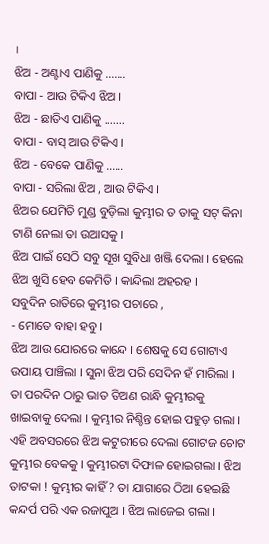।
ଝିଅ - ଅଣ୍ଟାଏ ପାଣିକୁ .......
ବାପା - ଆଉ ଟିକିଏ ଝିଅ ।
ଝିଅ - ଛାତିଏ ପାଣିକୁ .......
ବାପା - ବାସ୍ ଆଉ ଟିକିଏ ।
ଝିଅ - ବେକେ ପାଣିକୁ ......
ବାପା - ସରିଲା ଝିଅ , ଆଉ ଟିକିଏ ।
ଝିଅର ଯେମିତି ମୁଣ୍ଡ ବୁଡ଼ିଲା କୁମ୍ଭୀର ତ ତାକୁ ସଟ୍ କିନା ଟାଣି ନେଲା ତା ଉଆସକୁ ।
ଝିଅ ପାଇଁ ସେଠି ସବୁ ସୂଖ ସୁବିଧା ଖଞ୍ଜି ଦେଲା । ହେଲେ ଝିଅ ଖୁସି ହେବ କେମିତି । କାନ୍ଦିଲା ଅହରହ ।
ସବୁଦିନ ରାତିରେ କୁମ୍ଭୀର ପଚାରେ ,
- ମୋତେ ବାହା ହବୁ ।
ଝିଅ ଆଉ ଯୋରରେ କାନ୍ଦେ । ଶେଷକୁ ସେ ଗୋଟାଏ ଉପାୟ ପାଞ୍ଚିଲା । ସୁନା ଝିଅ ପରି ସେଦିନ ହଁ ମାରିଲା । ତା ପରଦିନ ଠାରୁ ଭାତ ତିଅଣ ରାନ୍ଧି କୁମ୍ଭୀରକୁ ଖାଇବାକୁ ଦେଲା । କୁମ୍ଭୀର ନିଶ୍ଚିନ୍ତ ହୋଇ ପହୁଡ଼ ଗଲା । ଏହି ଅବସରରେ ଝିଅ କଟୁରୀରେ ଦେଲା ଗୋଟଜ ଚୋଟ କୁମ୍ଭୀର ବେକକୁ । କୁମ୍ଭୀରଟା ଦିଫାଳ ହୋଇଗଲା । ଝିଅ ତାଟକା ! କୁମ୍ଭୀର କାହିଁ ? ତା ଯାଗାରେ ଠିଆ ହେଇଛି କନ୍ଦର୍ପ ପରି ଏକ ରଜାପୁଅ । ଝିଅ ଲାଜେଇ ଗଲା ।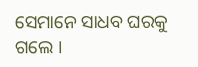ସେମାନେ ସାଧବ ଘରକୁ ଗଲେ ।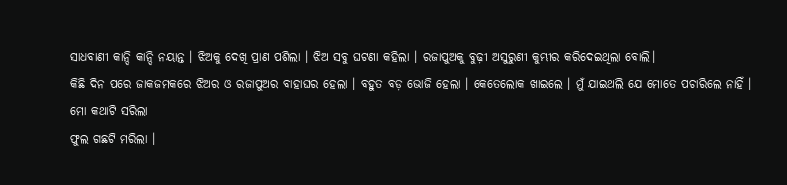ସାଧବାଣୀ କାନ୍ଦି କାନ୍ଦି ନୟାନ୍ତ । ଝିଅକୁ ଦେଖି ପ୍ରାଣ ପଶିଲା । ଝିଅ ସବୁ ଘଟଣା କହିଲା । ରଜାପୁଅକୁ ବୁଢ଼ୀ ଅସୁରୁଣୀ କୁମ୍ଭୀର କରିଦେଇଥିଲା ବୋଲି।
କିଛି ଦିନ ପରେ ଜାକଜମକରେ ଝିଅର ଓ ରଜାପୁଅର ବାହାଘର ହେଲା । ବହୁତ ବଡ଼ ଭୋଜି ହେଲା । କେତେଲୋକ ଖାଇଲେ । ମୁଁ ଯାଇଥଲି ଯେ ମୋତେ ପଚାରିଲେ ନାହିଁ ।
ମୋ କଥାଟି ସରିଲା
ଫୁଲ ଗଛଟି ମରିଲା ।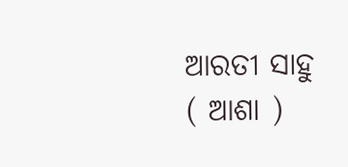ଆରତୀ ସାହୁ ( ଆଶା )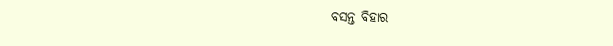ବସନ୍ତ ବିହାର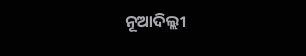ନୂଆଦିଲ୍ଲୀ